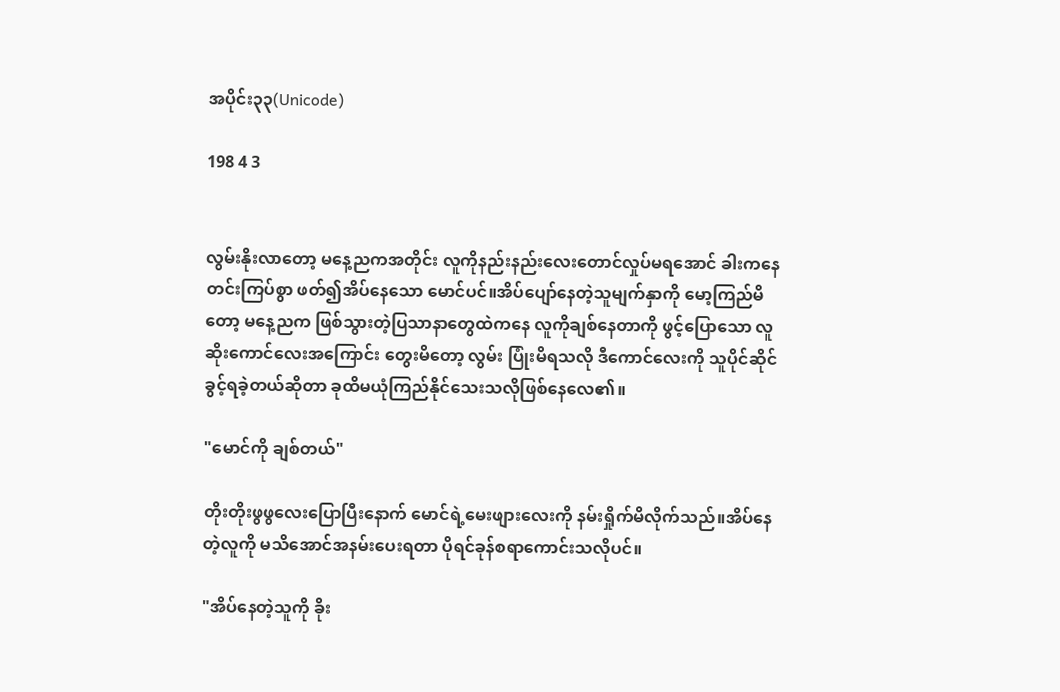အပိုင်း၃၃(Unicode)

198 4 3


လွမ်းနိုးလာတော့ မနေ့ညကအတိုင်း လူကိုနည်းနည်းလေးတောင်လှုပ်မရအောင် ခါးကနေတင်းကြပ်စွာ ဖတ်၍အိပ်နေသော မောင်ပင်။အိပ်ပျော်နေတဲ့သူမျက်နှာကို မော့ကြည်မိတော့ မနေ့ညက ဖြစ်သွားတဲ့ပြသာနာတွေထဲကနေ လူကိုချစ်နေတာကို ဖွင့်ပြောသော လူဆိုးကောင်လေးအကြောင်း တွေးမိတော့ လွမ်း ပြုံးမိရသလို ဒီကောင်လေးကို သူပိုင်ဆိုင်ခွင့်ရခဲ့တယ်ဆိုတာ ခုထိမယုံကြည်နိုင်သေးသလိုဖြစ်နေလေ၏။

"မောင်ကို ချစ်တယ်"

တိုးတိုးဖွဖွလေးပြောပြီးနောက် မောင်ရဲ့မေးဖျားလေးကို နမ်းရှိုက်မိလိုက်သည်။အိပ်နေတဲ့လူကို မသိအောင်အနမ်းပေးရတာ ပိုရင်ခုန်စရာကောင်းသလိုပင်။

"အိပ်နေတဲ့သူကို ခိုး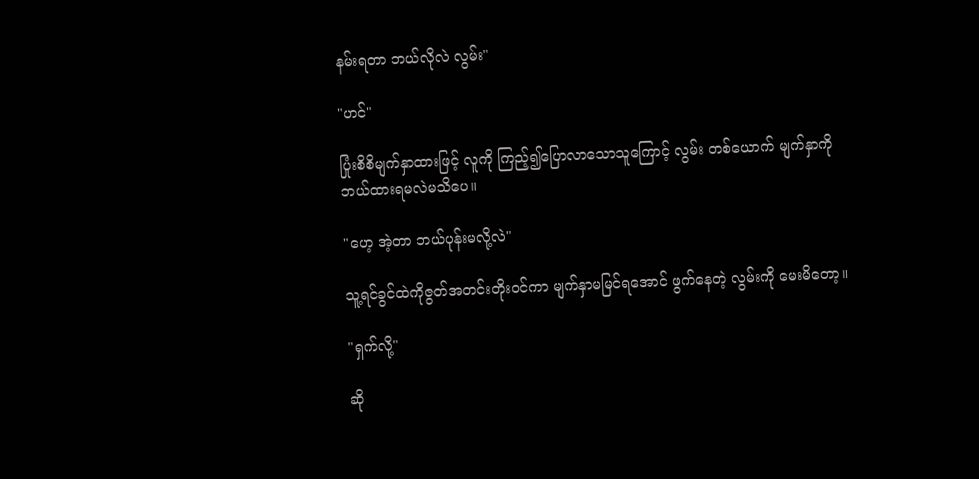နမ်းရတာ ဘယ်လိုလဲ လွမ်း"

"ဟင်"

ပြုံးစိစိမျက်နှာထားဖြင့် လူကို ကြည့်၍ပြောလာသောသူကြောင့် လွမ်း တစ်ယောက် မျက်နှာကို ဘယ်ထားရမလဲမသိပေ။

"ဟေ့ အဲ့တာ ဘယ်ပုန်းမလို့လဲ"

သူ့ရင်ခွင်ထဲကိုဇွတ်အတင်းတိုးဝင်ကာ မျက်နှာမမြင်ရအောင် ဖွက်နေတဲ့ လွမ်းကို မေးမိတော့။

"ရှက်လို့"

ဆို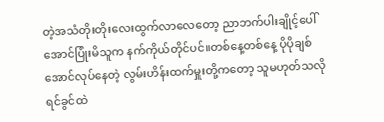တဲ့အသံတိုးတိုးလေးထွက်လာလေတော့ ညာဘက်ပါးချိုင့်ပေါ်အောင်ပြုံးမိသူက နက်ကိုယ်တိုင်ပင်။တစ်နေ့တစ်နေ့ ပိုပိုချစ်အောင်လုပ်နေတဲ့ လွမ်းဟိန်းထက်မှူးတို့ကတော့ သူမဟုတ်သလိုရင်ခွင်ထဲ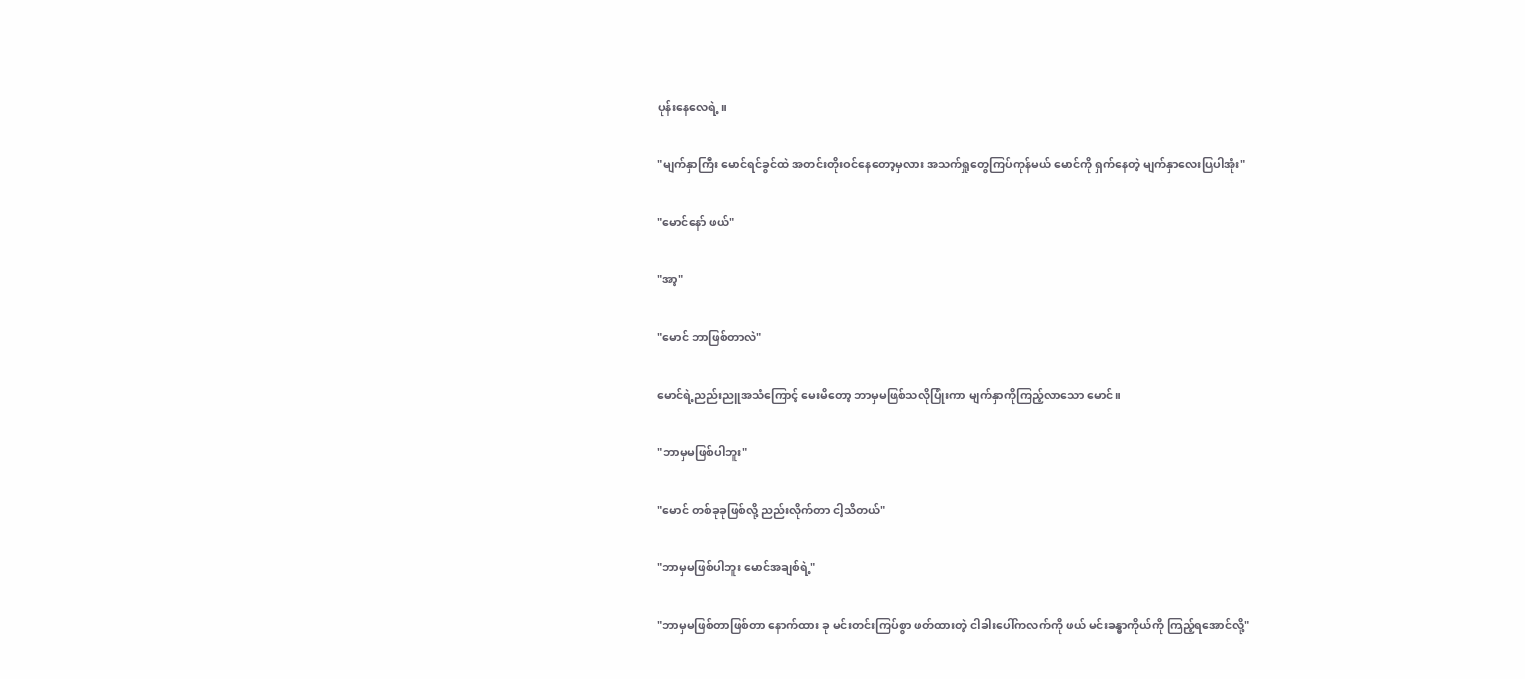ပုန်းနေလေရဲ့။

"မျက်နှာကြီး မောင်ရင်ခွင်ထဲ အတင်းတိုးဝင်နေတော့မှလား အသက်ရှုတွေကြပ်ကုန်မယ် မောင်ကို ရှက်နေတဲ့ မျက်နှာလေးပြပါအုံး"

"မောင်နော် ဖယ်"

"အာ့"

"မောင် ဘာဖြစ်တာလဲ"

မောင်ရဲ့ညည်းညူအသံကြောင့် မေးမိတော့ ဘာမှမဖြစ်သလိုပြုံးကာ မျက်နှာကိုကြည့်လာသော မောင်။

"ဘာမှမဖြစ်ပါဘူး"

"မောင် တစ်ခုခုဖြစ်လို့ ညည်းလိုက်တာ ငါ့သိတယ်"

"ဘာမှမဖြစ်ပါဘူး မောင်အချစ်ရဲ့"

"ဘာမှမဖြစ်တာဖြစ်တာ နောက်ထား ခု မင်းတင်းကြပ်စွာ ဖတ်ထားတဲ့ ငါခါးပေါ်ကလက်ကို ဖယ် မင်းခန္ဓာကိုယ်ကို ကြည့်ရအောင်လို့"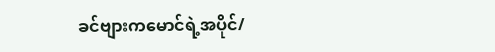ခင်ဗျားကမောင်ရဲ့အပိုင်/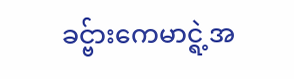ခင္ဗ်ားကေမာင္ရဲ့အ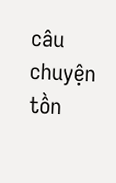câu chuyện tồn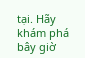tại. Hãy khám phá bây giờ